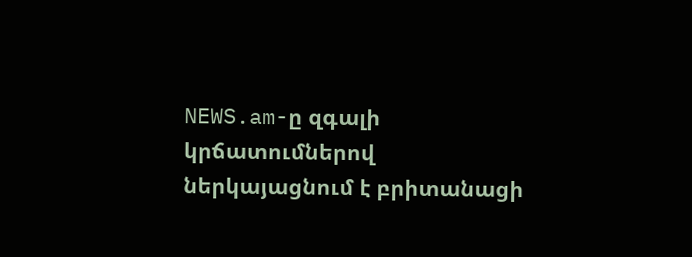NEWS.am-ը զգալի կրճատումներով ներկայացնում է բրիտանացի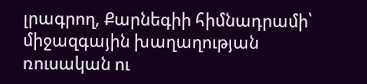լրագրող, Քարնեգիի հիմնադրամի՝ միջազգային խաղաղության ռուսական ու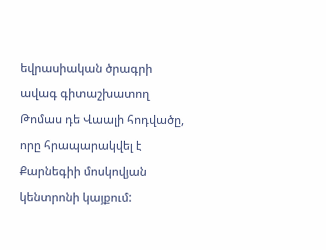եվրասիական ծրագրի ավագ գիտաշխատող Թոմաս դե Վաալի հոդվածը, որը հրապարակվել է Քարնեգիի մոսկովյան կենտրոնի կայքում: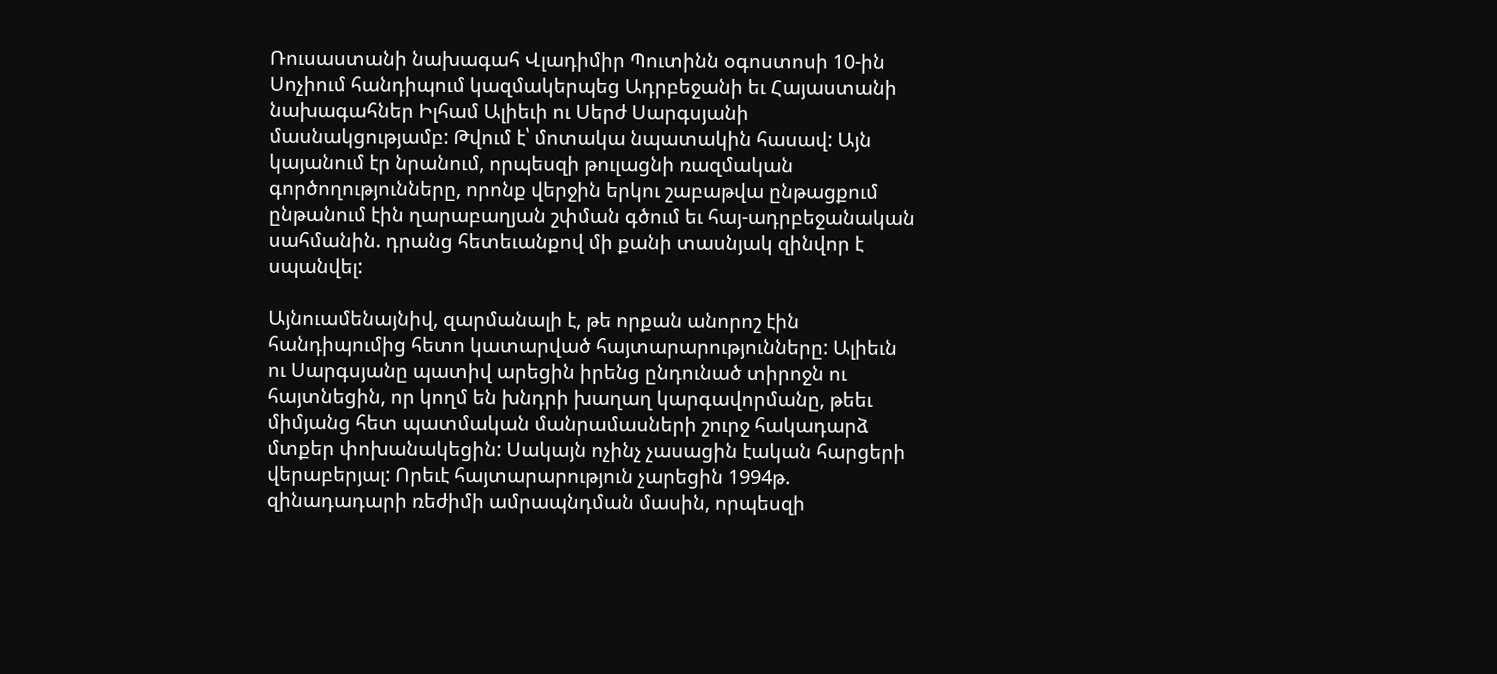Ռուսաստանի նախագահ Վլադիմիր Պուտինն օգոստոսի 10-ին Սոչիում հանդիպում կազմակերպեց Ադրբեջանի եւ Հայաստանի նախագահներ Իլհամ Ալիեւի ու Սերժ Սարգսյանի մասնակցությամբ: Թվում է՝ մոտակա նպատակին հասավ: Այն կայանում էր նրանում, որպեսզի թուլացնի ռազմական գործողությունները, որոնք վերջին երկու շաբաթվա ընթացքում ընթանում էին ղարաբաղյան շփման գծում եւ հայ-ադրբեջանական սահմանին. դրանց հետեւանքով մի քանի տասնյակ զինվոր է սպանվել:

Այնուամենայնիվ, զարմանալի է, թե որքան անորոշ էին հանդիպումից հետո կատարված հայտարարությունները: Ալիեւն ու Սարգսյանը պատիվ արեցին իրենց ընդունած տիրոջն ու հայտնեցին, որ կողմ են խնդրի խաղաղ կարգավորմանը, թեեւ միմյանց հետ պատմական մանրամասների շուրջ հակադարձ մտքեր փոխանակեցին: Սակայն ոչինչ չասացին էական հարցերի վերաբերյալ: Որեւէ հայտարարություն չարեցին 1994թ. զինադադարի ռեժիմի ամրապնդման մասին, որպեսզի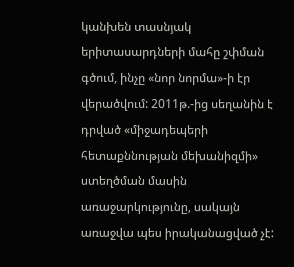կանխեն տասնյակ երիտասարդների մահը շփման գծում, ինչը «նոր նորմա»-ի էր վերածվում: 2011թ.-ից սեղանին է դրված «միջադեպերի հետաքննության մեխանիզմի» ստեղծման մասին առաջարկությունը, սակայն առաջվա պես իրականացված չէ: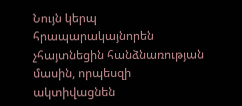Նույն կերպ հրապարակայնորեն չհայտնեցին հանձնառության մասին, որպեսզի ակտիվացնեն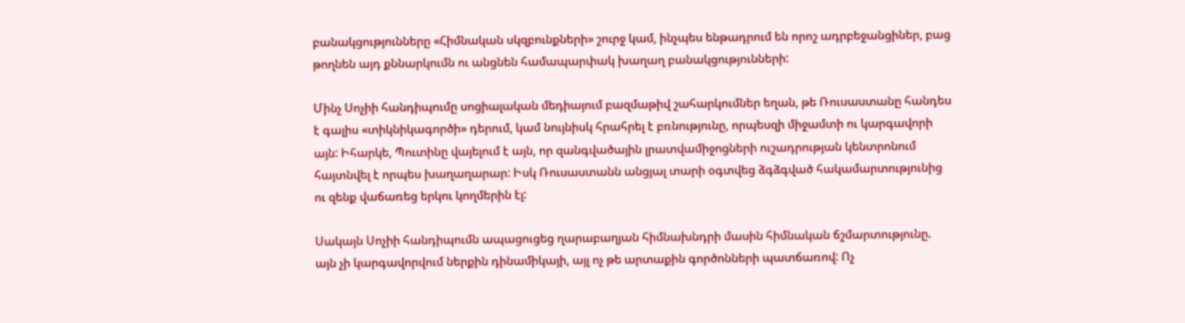բանակցությունները «Հիմնական սկզբունքների» շուրջ կամ, ինչպես ենթադրում են որոշ ադրբեջանցիներ, բաց թողնեն այդ քննարկումն ու անցնեն համապարփակ խաղաղ բանակցությունների:

Մինչ Սոչիի հանդիպումը սոցիալական մեդիայում բազմաթիվ շահարկումներ եղան, թե Ռուսաստանը հանդես է գալիս «տիկնիկագործի» դերում, կամ նույնիսկ հրահրել է բռնությունը, որպեսզի միջամտի ու կարգավորի այն: Իհարկե, Պուտինը վայելում է այն, որ զանգվածային լրատվամիջոցների ուշադրության կենտրոնում հայտնվել է որպես խաղաղարար: Իսկ Ռուսաստանն անցյալ տարի օգտվեց ձգձգված հակամարտությունից ու զենք վաճառեց երկու կողմերին էլ:

Սակայն Սոչիի հանդիպումն ապացուցեց ղարաբաղյան հիմնախնդրի մասին հիմնական ճշմարտությունը. այն չի կարգավորվում ներքին դինամիկայի, այլ ոչ թե արտաքին գործոնների պատճառով: Ոչ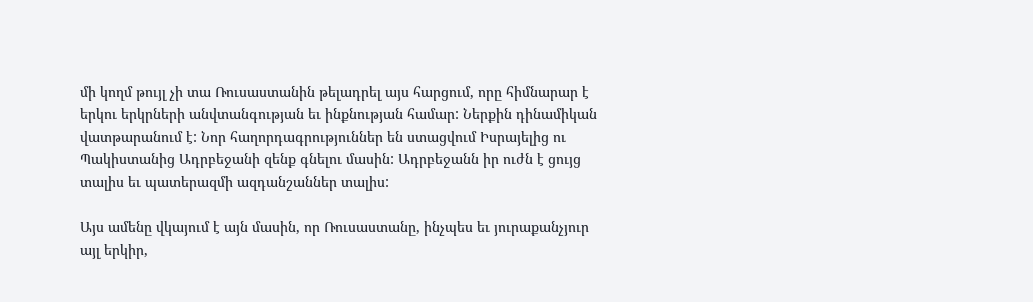մի կողմ թույլ չի տա Ռուսաստանին թելադրել այս հարցում, որը հիմնարար է երկու երկրների անվտանգության եւ ինքնության համար: Ներքին դինամիկան վատթարանում է: Նոր հաղորդագրություններ են ստացվում Իսրայելից ու Պակիստանից Ադրբեջանի զենք գնելու մասին: Ադրբեջանն իր ուժն է ցույց տալիս եւ պատերազմի ազդանշաններ տալիս:

Այս ամենը վկայում է այն մասին, որ Ռուսաստանը, ինչպես եւ յուրաքանչյուր այլ երկիր,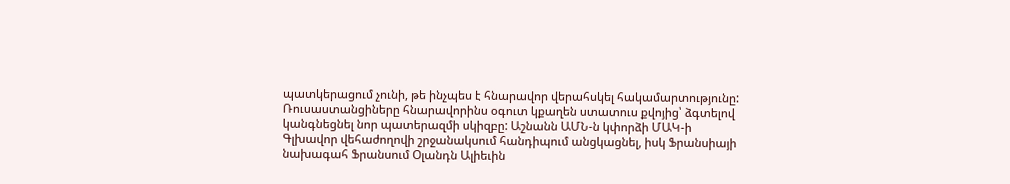պատկերացում չունի, թե ինչպես է հնարավոր վերահսկել հակամարտությունը: Ռուսաստանցիները հնարավորինս օգուտ կքաղեն ստատուս քվոյից՝ ձգտելով կանգնեցնել նոր պատերազմի սկիզբը: Աշնանն ԱՄՆ-ն կփորձի ՄԱԿ-ի Գլխավոր վեհաժողովի շրջանակսում հանդիպում անցկացնել, իսկ Ֆրանսիայի նախագահ Ֆրանսում Օլանդն Ալիեւին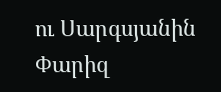ու Սարգսյանին Փարիզ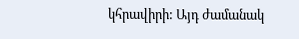կհրավիրի: Այդ ժամանակ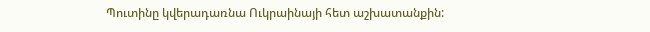Պուտինը կվերադառնա Ուկրաինայի հետ աշխատանքին: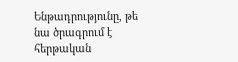Ենթադրությունը, թե նա ծրագրում է հերթական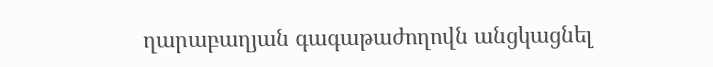ղարաբաղյան գագաթաժողովն անցկացնել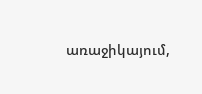առաջիկայում,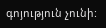գոյություն չունի: